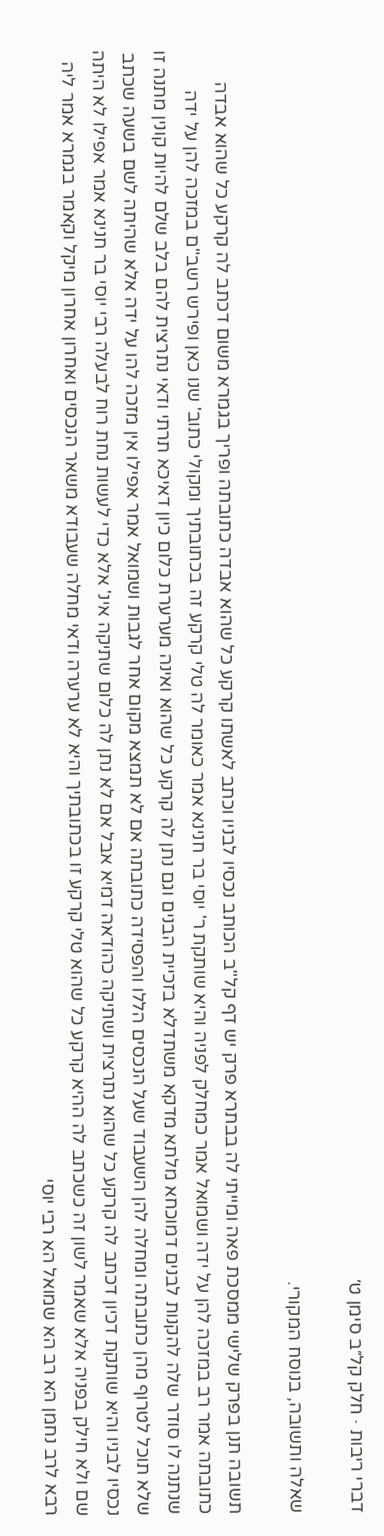דברי ריבות · חלק קל״ב סימן ט׳

שאלה ותשובה, בנוסח המקורי.

תשובה תנן בפרק שלישי ממסכת פאה ומייתי לה בבתרא פרק יש דף קל"ב הכותב נכסיו לבניו וכתב לאשתו קרקע כל שהוא אבדה כתובתה ופריך בגמרא משום דכתב לה קרקע כל שהוא אבדה כתובתה אמר רב במזכה להן על ידה ושמואל אמר כמחלק לפניה והיא שותקת ר' יוסי בר חנינא אמר כאומר לה טלי קרקע זה בכתובתיך ומקולי כתוב' שנו כאן ופירש רשב"ם במזכה להן על ידה שנתנה לו סודר שלה להקנות לבנים דמוכחא מלתא מדקא משתדלא בזכיית הבנים וגם נתן לה קרקע כל שהוא ואינה מערערת כלום כיון דאיכא תרתי ודאי נתרצית להם בלב שלם להיות קונין מתנה זו שלא תוכל לטרוף מהן כתובתה ומחלה להן השעבוד שעל הנכסים הללו והפסידה כתובתה אם לא תמצא מקום אחר לגבות ושמואל אמר אפילו אין מזכה להו על ידה אלא שהיתה לשם בשעה שכתב נכסיו לבניו והיא שותקת דכיון דכתב לה קרקע כל שהוא נתרצית ושתיקה כהודאה דמיא אבל אם לא נתן לה כלום שתיקה אינ' אלא כדי לעשות נחת רוח לבעלה רבי יוסי בר חנינא אמר אפילו לא היתה שם ולא חילק בפניה אלא שאמר לשון זה כשכתב לה ההיא קרקע כל שהוא טלי קרקע זו בכתובתיך והיא לא ערערה ודאי מחלה שעבודא משאר הנכסים ואחרון אחרון מיקל וקאמר בגמרא אמר ליה רבא לרב נחמן הא רב הא שמואל הא רבי יוסי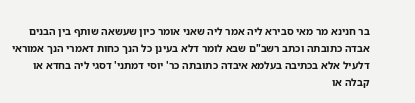בר חנינא מר מאי סבירא ליה אמר ליה שאני אומר כיון שעשאה שותף בין הבנים אבדה כתובתה וכתב רשב"ם שבא לומר דלא בעינן כל הנך כחות דאמרי הנך אמוראי דלעיל אלא בכתיבה בעלמא איבדה כתובתה כר' יוסי דמתני' דסגי ליה בחדא או קבלה או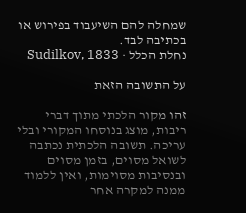שמחלה להם השיעבוד בפירוש או בכתיבה לבד.
נחלת הכלל · Sudilkov, 1833

על התשובה הזאת

זהו מקור הלכתי מתוך דברי ריבות, מוצג בנוסחו המקורי ובלי עריכה. תשובה הלכתית נכתבה לשואל מסוים, בזמן מסוים ובנסיבות מסוימות, ואין ללמוד ממנה למקרה אחר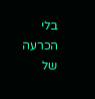בלי הכרעה של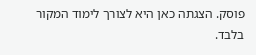פוסק. הצגתה כאן היא לצורך לימוד המקור בלבד.